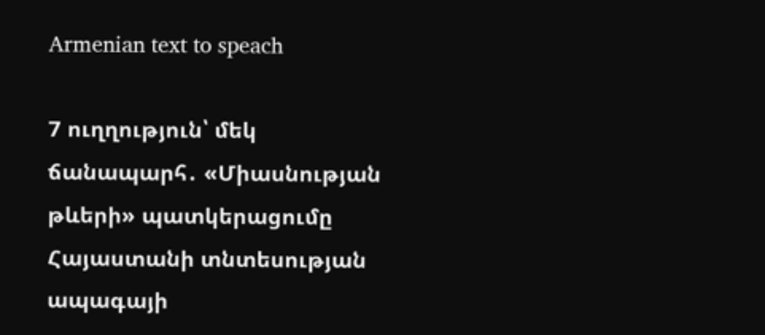Armenian text to speach

7 ուղղություն՝ մեկ ճանապարհ․ «Միասնության թևերի» պատկերացումը Հայաստանի տնտեսության ապագայի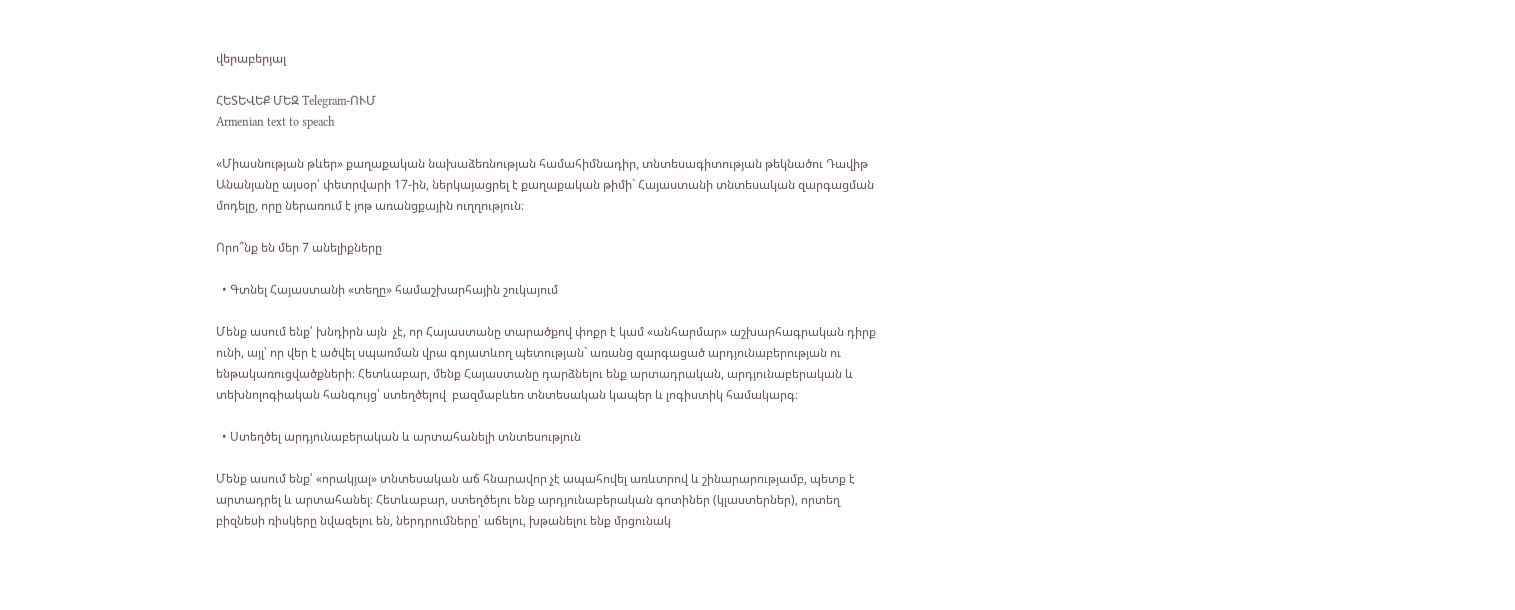վերաբերյալ

ՀԵՏԵՎԵՔ ՄԵԶ Telegram-ՈՒՄ
Armenian text to speach

«Միասնության թևեր» քաղաքական նախաձեռնության համահիմնադիր, տնտեսագիտության թեկնածու Դավիթ Անանյանը այսօր՝ փետրվարի 17-ին, ներկայացրել է քաղաքական թիմի` Հայաստանի տնտեսական զարգացման մոդելը, որը ներառում է յոթ առանցքային ուղղություն։

Որո՞նք են մեր 7 անելիքները

  • Գտնել Հայաստանի «տեղը» համաշխարհային շուկայում

Մենք ասում ենք՝ խնդիրն այն  չէ, որ Հայաստանը տարածքով փոքր է կամ «անհարմար» աշխարհագրական դիրք ունի, այլ՝ որ վեր է ածվել սպառման վրա գոյատևող պետության` առանց զարգացած արդյունաբերության ու ենթակառուցվածքների։ Հետևաբար, մենք Հայաստանը դարձնելու ենք արտադրական, արդյունաբերական և տեխնոլոգիական հանգույց՝ ստեղծելով  բազմաբևեռ տնտեսական կապեր և լոգիստիկ համակարգ։

  • Ստեղծել արդյունաբերական և արտահանելի տնտեսություն

Մենք ասում ենք՝ «որակյալ» տնտեսական աճ հնարավոր չէ ապահովել առևտրով և շինարարությամբ, պետք է արտադրել և արտահանել։ Հետևաբար, ստեղծելու ենք արդյունաբերական գոտիներ (կլաստերներ), որտեղ բիզնեսի ռիսկերը նվազելու են, ներդրումները՝ աճելու, խթանելու ենք մրցունակ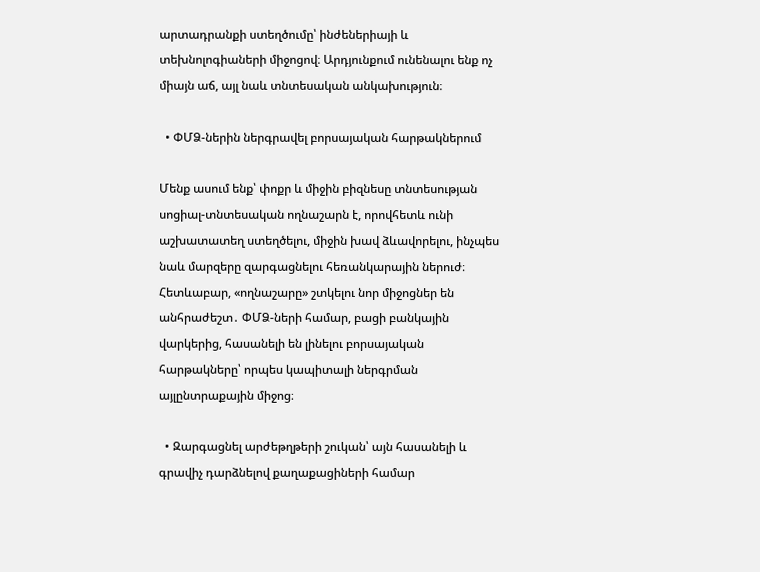արտադրանքի ստեղծումը՝ ինժեներիայի և տեխնոլոգիաների միջոցով։ Արդյունքում ունենալու ենք ոչ միայն աճ, այլ նաև տնտեսական անկախություն։

  • ՓՄՁ-ներին ներգրավել բորսայական հարթակներում

Մենք ասում ենք՝ փոքր և միջին բիզնեսը տնտեսության սոցիալ-տնտեսական ողնաշարն է, որովհետև ունի աշխատատեղ ստեղծելու, միջին խավ ձևավորելու, ինչպես նաև մարզերը զարգացնելու հեռանկարային ներուժ։ Հետևաբար, «ողնաշարը» շտկելու նոր միջոցներ են անհրաժեշտ․ ՓՄՁ-ների համար, բացի բանկային վարկերից, հասանելի են լինելու բորսայական հարթակները՝ որպես կապիտալի ներգրման այլընտրաքային միջոց։

  • Զարգացնել արժեթղթերի շուկան՝ այն հասանելի և գրավիչ դարձնելով քաղաքացիների համար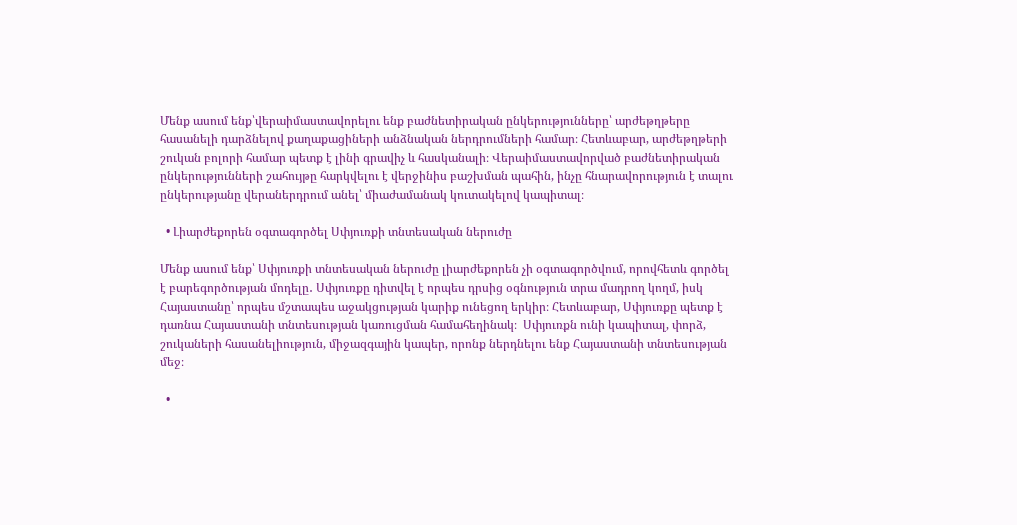Մենք ասում ենք՝վերաիմաստավորելու ենք բաժնետիրական ընկերությունները՝ արժեթղթերը հասանելի դարձնելով քաղաքացիների անձնական ներդրումների համար։ Հետևաբար, արժեթղթերի շուկան բոլորի համար պետք է լինի գրավիչ և հասկանալի։ Վերաիմաստավորված բաժնետիրական ընկերությունների շահույթը հարկվելու է վերջինիս բաշխման պահին, ինչը հնարավորություն է տալու ընկերությանը վերաներդրում անել՝ միաժամանակ կուտակելով կապիտալ։

  • Լիարժեքորեն օգտագործել Սփյուռքի տնտեսական ներուժը

Մենք ասում ենք՝ Սփյուռքի տնտեսական ներուժը լիարժեքորեն չի օգտագործվում, որովհետև գործել է բարեգործության մոդելը․ Սփյուռքը դիտվել է որպես դրսից օգնություն տրա մադրող կողմ, իսկ Հայաստանը՝ որպես մշտապես աջակցության կարիք ունեցող երկիր։ Հետևաբար, Սփյուռքը պետք է դառնա Հայաստանի տնտեսության կառուցման համահեղինակ։  Սփյուռքն ունի կապիտալ, փորձ, շուկաների հասանելիություն, միջազգային կապեր, որոնք ներդնելու ենք Հայաստանի տնտեսության մեջ։

  •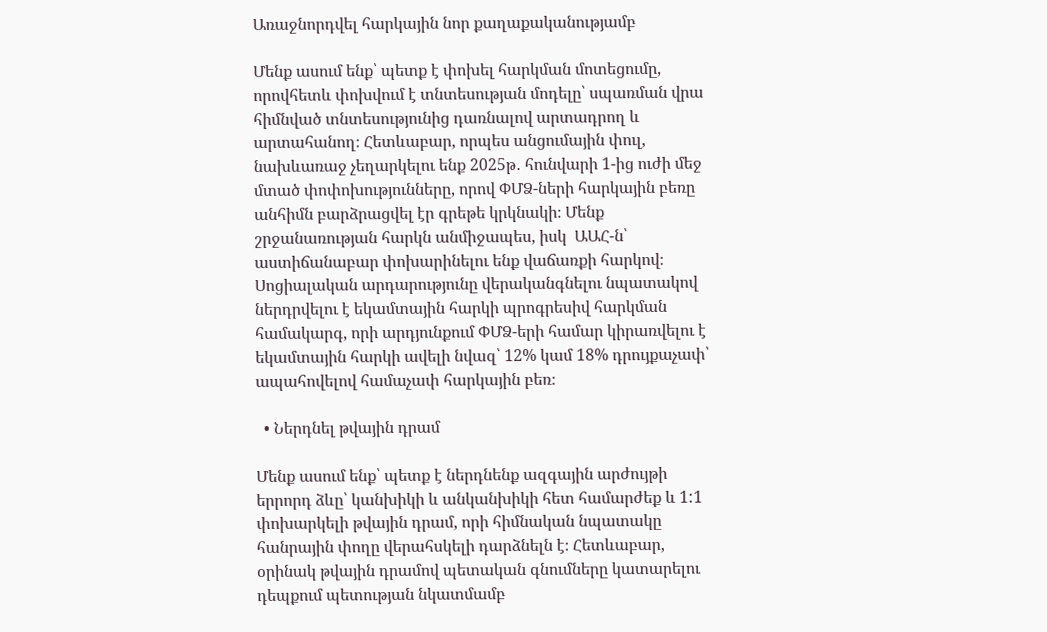Առաջնորդվել հարկային նոր քաղաքականությամբ

Մենք ասում ենք՝ պետք է փոխել հարկման մոտեցումը, որովհետև փոխվում է տնտեսության մոդելը՝ սպառման վրա հիմնված տնտեսությունից դառնալով արտադրող և արտահանող։ Հետևաբար, որպես անցումային փուլ, նախևառաջ չեղարկելու ենք 2025թ․ հունվարի 1-ից ուժի մեջ մտած փոփոխությունները, որով ՓՄՁ-ների հարկային բեռը անհիմն բարձրացվել էր գրեթե կրկնակի։ Մենք շրջանառության հարկն անմիջապես, իսկ  ԱԱՀ-ն՝ աստիճանաբար փոխարինելու ենք վաճառքի հարկով։ Սոցիալական արդարությունը վերականգնելու նպատակով ներդրվելու է եկամտային հարկի պրոգրեսիվ հարկման համակարգ, որի արդյունքում ՓՄՁ-երի համար կիրառվելու է եկամտային հարկի ավելի նվազ՝ 12% կամ 18% դրույքաչափ՝ ապահովելով համաչափ հարկային բեռ։

  • Ներդնել թվային դրամ

Մենք ասում ենք՝ պետք է ներդնենք ազգային արժույթի երրորդ ձևը՝ կանխիկի և անկանխիկի հետ համարժեք և 1:1 փոխարկելի թվային դրամ, որի հիմնական նպատակը հանրային փողը վերահսկելի դարձնելն է։ Հետևաբար, օրինակ թվային դրամով պետական գնումները կատարելու դեպքում պետության նկատմամբ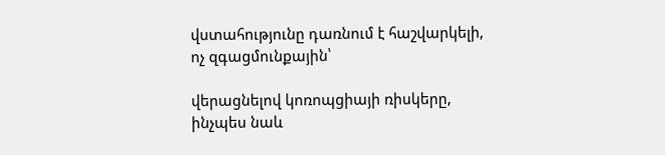վստահությունը դառնում է հաշվարկելի, ոչ զգացմունքային՝

վերացնելով կոռոպցիայի ռիսկերը, ինչպես նաև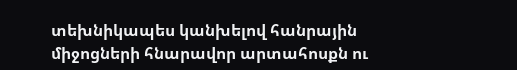տեխնիկապես կանխելով հանրային միջոցների հնարավոր արտահոսքն ու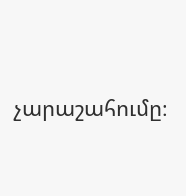չարաշահումը։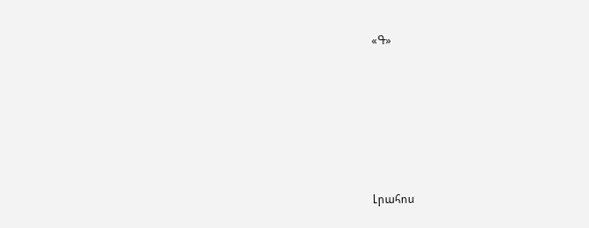«Գ»






Լրահոս